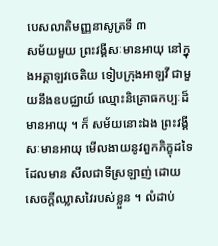បេសលាតិមញ្ញនាសូត្រទី ៣
សម័យមួយ ព្រះវង្គីសៈមានអាយុ នៅក្នុងអគ្គាឡវចេតិយ ទៀបក្រុងអាឡវី ជាមួយនឹងឧបជ្ឈាយ៍ ឈ្មោះនិគ្រោធកប្បៈដ៏មានអាយុ ។ ក៏ សម័យនោះឯង ព្រះវង្គីសៈមានអាយុ មើលងាយនូវពួកភិក្ខុដទៃ ដែលមាន សីលជាទីស្រឡាញ់ ដោយសេចក្តីឈ្លាសវៃរបស់ខ្លួន ។ លំដាប់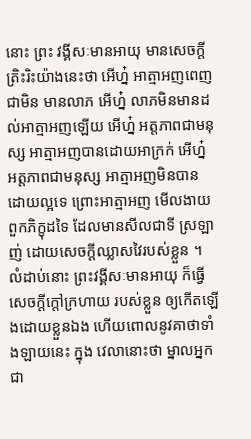នោះ ព្រះ វង្គីសៈមានអាយុ មានសេចក្តីត្រិះរិះយ៉ាងនេះថា អើហ្ន៎ អាត្មាអញពេញជាមិន មានលាភ អើហ្ន៎ លាភមិនមានដល់អាត្មាអញឡើយ អើហ្ន៎ អត្តភាពជាមនុស្ស អាត្មាអញបានដោយអាក្រក់ អើហ្ន៎ អត្តភាពជាមនុស្ស អាត្មាអញមិនបាន ដោយល្អទេ ព្រោះអាត្មាអញ មើលងាយពួកភិក្ខុដទៃ ដែលមានសីលជាទី ស្រឡាញ់ ដោយសេចក្តីឈ្លាសវៃរបស់ខ្លួន ។ លំដាប់នោះ ព្រះវង្គីសៈមានអាយុ ក៏ធ្វើសេចក្តីក្តៅក្រហាយ របស់ខ្លួន ឲ្យកើតឡើងដោយខ្លួនឯង ហើយពោលនូវគាថាទាំងឡាយនេះ ក្នុង វេលានោះថា ម្នាលអ្នកជា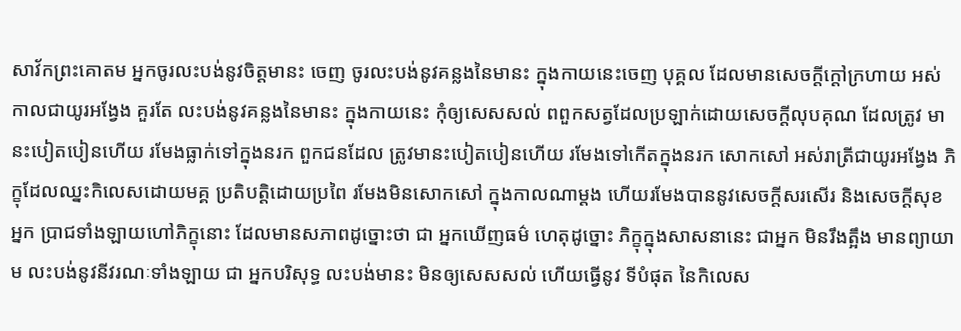សាវ័កព្រះគោតម អ្នកចូរលះបង់នូវចិត្តមានះ ចេញ ចូរលះបង់នូវគន្លងនៃមានះ ក្នុងកាយនេះចេញ បុគ្គល ដែលមានសេចក្តីក្តៅក្រហាយ អស់កាលជាយូរអង្វែង គួរតែ លះបង់នូវគន្លងនៃមានះ ក្នុងកាយនេះ កុំឲ្យសេសសល់ ពពួកសត្វដែលប្រឡាក់ដោយសេចក្តីលុបគុណ ដែលត្រូវ មានះបៀតបៀនហើយ រមែងធ្លាក់ទៅក្នុងនរក ពួកជនដែល ត្រូវមានះបៀតបៀនហើយ រមែងទៅកើតក្នុងនរក សោកសៅ អស់រាត្រីជាយូរអង្វែង ភិក្ខុដែលឈ្នះកិលេសដោយមគ្គ ប្រតិបត្តិដោយប្រពៃ រមែងមិនសោកសៅ ក្នុងកាលណាម្តង ហើយរមែងបាននូវសេចក្តីសរសើរ និងសេចក្តីសុខ អ្នក ប្រាជទាំងឡាយហៅភិក្ខុនោះ ដែលមានសភាពដូច្នោះថា ជា អ្នកឃើញធម៌ ហេតុដូច្នោះ ភិក្ខុក្នុងសាសនានេះ ជាអ្នក មិនរឹងត្អឹង មានព្យាយាម លះបង់នូវនីវរណៈទាំងឡាយ ជា អ្នកបរិសុទ្ធ លះបង់មានះ មិនឲ្យសេសសល់ ហើយធ្វើនូវ ទីបំផុត នៃកិលេស